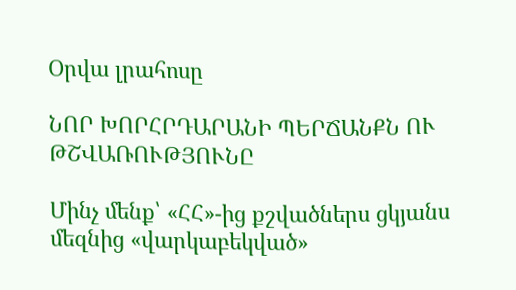Օրվա լրահոսը

ՆՈՐ ԽՈՐՀՐԴԱՐԱՆԻ ՊԵՐՃԱՆՔՆ ՈՒ ԹՇՎԱՌՈՒԹՅՈՒՆԸ

Մինչ մենք՝ «ՀՀ»-ից քշվածներս ցկյանս մեզնից «վարկաբեկված»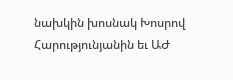նախկին խոսնակ Խոսրով Հարությունյանին եւ ԱԺ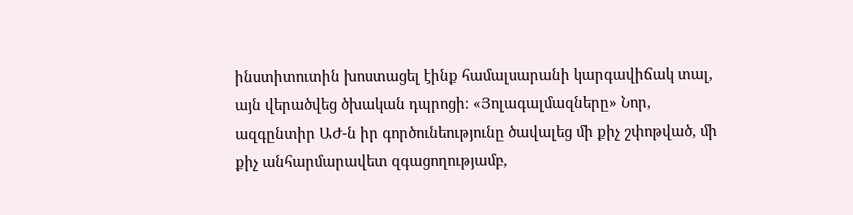ինստիտուտին խոստացել էինք համալսարանի կարգավիճակ տալ, այն վերածվեց ծխական դպրոցի։ «Յոլագալմազները» Նոր, ազգընտիր ԱԺ-ն իր գործունեությունը ծավալեց մի քիչ շփոթված, մի քիչ անհարմարավետ զգացողությամբ,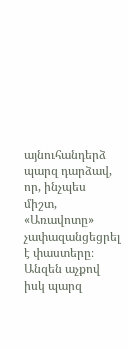այնուհանդերձ պարզ դարձավ, որ, ինչպես միշտ, «Առավոտը» չափազանցեցրել է փաստերը։ Անզեն աչքով իսկ պարզ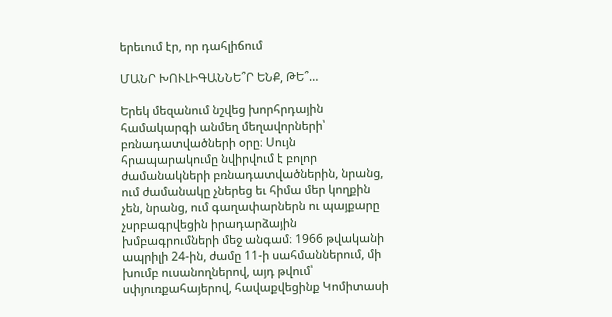երեւում էր, որ դահլիճում

ՄԱՆՐ ԽՈՒԼԻԳԱՆՆԵ՞Ր ԵՆՔ, ԹԵ՞…

Երեկ մեզանում նշվեց խորհրդային համակարգի անմեղ մեղավորների՝ բռնադատվածների օրը։ Սույն հրապարակումը նվիրվում է բոլոր ժամանակների բռնադատվածներին, նրանց, ում ժամանակը չներեց եւ հիմա մեր կողքին չեն, նրանց, ում գաղափարներն ու պայքարը չսրբագրվեցին իրադարձային խմբագրումների մեջ անգամ։ 1966 թվականի ապրիլի 24-ին, ժամը 11-ի սահմաններում, մի խումբ ուսանողներով, այդ թվում՝ սփյուռքահայերով, հավաքվեցինք Կոմիտասի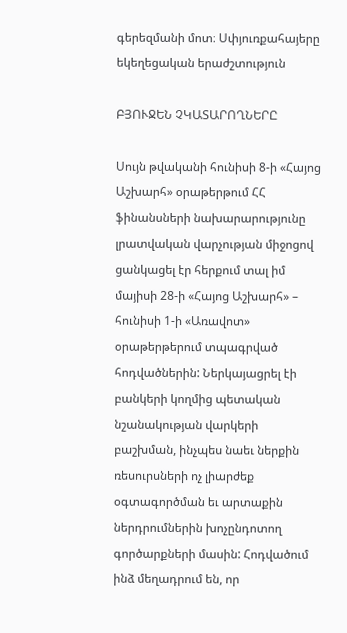գերեզմանի մոտ։ Սփյուռքահայերը եկեղեցական երաժշտություն

ԲՅՈՒՋԵՆ ՉԿԱՏԱՐՈՂՆԵՐԸ

Սույն թվականի հունիսի 8-ի «Հայոց Աշխարհ» օրաթերթում ՀՀ ֆինանսների նախարարությունը լրատվական վարչության միջոցով ցանկացել էր հերքում տալ իմ մայիսի 28-ի «Հայոց Աշխարհ» – հունիսի 1-ի «Առավոտ» օրաթերթերում տպագրված հոդվածներին: Ներկայացրել էի բանկերի կողմից պետական նշանակության վարկերի բաշխման, ինչպես նաեւ ներքին ռեսուրսների ոչ լիարժեք օգտագործման եւ արտաքին ներդրումներին խոչընդոտող գործարքների մասին: Հոդվածում ինձ մեղադրում են, որ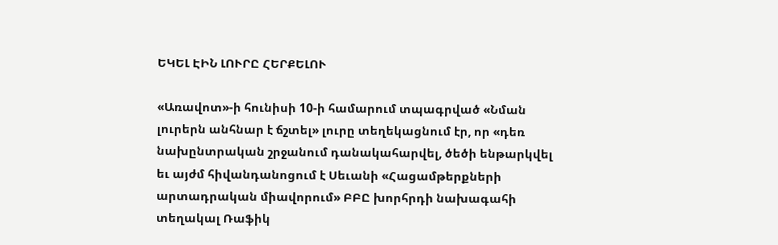ԵԿԵԼ ԷԻՆ ԼՈՒՐԸ ՀԵՐՔԵԼՈՒ

«Առավոտ»-ի հունիսի 10-ի համարում տպագրված «Նման լուրերն անհնար է ճշտել» լուրը տեղեկացնում էր, որ «դեռ նախընտրական շրջանում դանակահարվել, ծեծի ենթարկվել եւ այժմ հիվանդանոցում է Սեւանի «Հացամթերքների արտադրական միավորում» ԲԲԸ խորհրդի նախագահի տեղակալ Ռաֆիկ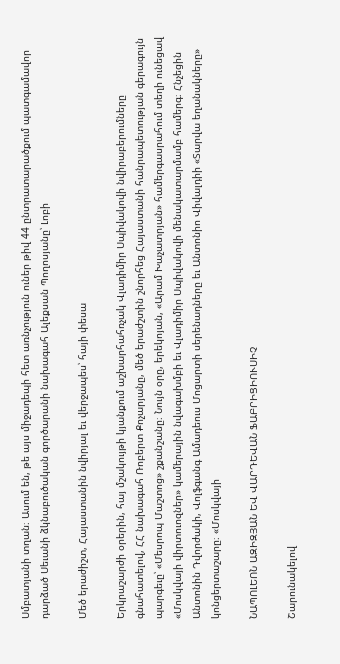Սմբատյանի տղան։ Ասում են, թե այս միջադեպի հետ առնչություն ուներ թիվ 44 ընտրատարածքում պատգամավոր դարձած Սեւանի ձկնաբուծական գործարանի նախագահ Ալեքսան Պողոսյանը՝ Լոբի

Մեծ երաժիշտ, Հայաստանին նվիրյալ եւ վերջապես՝ հայի փեսա

Երկրաշարժի օրերին, հայ մշակույթի կյանքում աշխարհահռչակ Վլադիմիր Սպիվակովի նվիրաբերումները գնահատելով, ՀՀ նախագահ Ռոբերտ Քոչարյանը, մեծ երաժշտին շնորհեց Հայաստանի հանրապետության գերագույն պարգեւը՝ «Մեսրոպ Մաշտոց» շքանշանը։ Նույն օրը, երեկոյան, «Արամ Խաչատրյան» համերգասրահում տեղի ունեցավ «Մոսկվայի վիրտուոզներ» կամերային նվագախմբի եւ Վլադիմիր Սպիվակովի մենակատարմամբ համերգ։ Հնչեցին Անտոնին Դվորժակի, Վոլֆգանգ Ամադեուս Մոցարտի սերենադները եւ Անտոնիո Վիվալդիի «Տարվա եղանակները» կոնցերտաշարը։ «Մոսկվայի

ՆԱՊՈԼԵՈՆ ԱԶԻԶՅԱՆ ԵՎ ՎԱՐԴԵՎԱՆ ՖԱԲՐԻՑԻՈՒՍԻՉ

Շարունակելով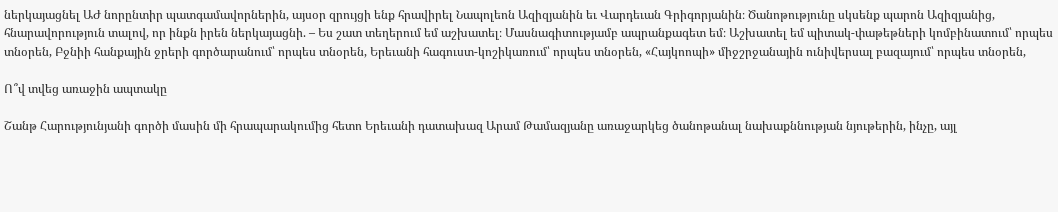ներկայացնել ԱԺ նորընտիր պատգամավորներին, այսօր զրույցի ենք հրավիրել Նապոլեոն Ազիզյանին եւ Վարդեւան Գրիգորյանին։ Ծանոթությունը սկսենք պարոն Ազիզյանից, հնարավորություն տալով, որ ինքն իրեն ներկայացնի. – Ես շատ տեղերում եմ աշխատել։ Մասնագիտությամբ ապրանքագետ եմ։ Աշխատել եմ պիտակ-փաթեթների կոմբինատում՝ որպես տնօրեն, Բջնիի հանքային ջրերի գործարանում՝ որպես տնօրեն, Երեւանի հագուստ-կոշիկառում՝ որպես տնօրեն, «Հայկոոպի» միջշրջանային ունիվերսալ բազայում՝ որպես տնօրեն,

Ո՞վ տվեց առաջին ապտակը

Շանթ Հարությունյանի գործի մասին մի հրապարակումից հետո Երեւանի դատախազ Արամ Թամազյանը առաջարկեց ծանոթանալ նախաքննության նյութերին, ինչը, այլ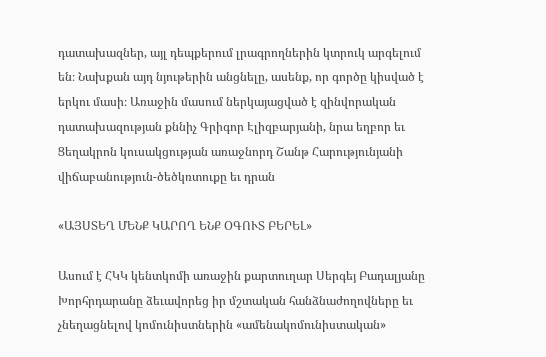դատախազներ, այլ դեպքերում լրագրողներին կտրուկ արգելում են։ Նախքան այդ նյութերին անցնելը, ասենք, որ գործը կիսված է երկու մասի։ Առաջին մասում ներկայացված է զինվորական դատախազության քննիչ Գրիգոր Էլիզբարյանի, նրա եղբոր եւ Ցեղակրոն կուսակցության առաջնորդ Շանթ Հարությունյանի վիճաբանություն-ծեծկռտուքը եւ դրան

«ԱՅՍՏԵՂ ՄԵՆՔ ԿԱՐՈՂ ԵՆՔ ՕԳՈՒՏ ԲԵՐԵԼ»

Ասում է ՀԿԿ կենտկոմի առաջին քարտուղար Սերգեյ Բադալյանը Խորհրդարանը ձեւավորեց իր մշտական հանձնաժողովները եւ չնեղացնելով կոմունիստներին «ամենակոմունիստական»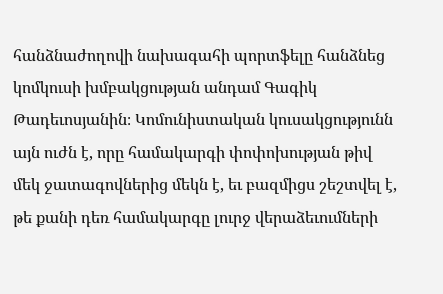հանձնաժողովի նախագահի պորտֆելը հանձնեց կոմկուսի խմբակցության անդամ Գագիկ Թադեւոսյանին։ Կոմունիստական կուսակցությունն այն ուժն է, որը համակարգի փոփոխության թիվ մեկ ջատագովներից մեկն է, եւ բազմիցս շեշտվել է, թե քանի դեռ համակարգը լուրջ վերաձեւումների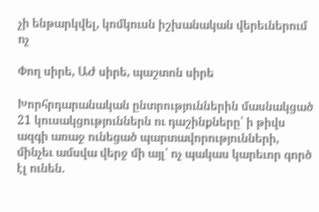չի ենթարկվել, կոմկուսն իշխանական վերեւներում ոչ

Փող սիրե, ԱԺ սիրե, պաշտոն սիրե

Խորհրդարանական ընտրություններին մասնակցած 21 կուսակցություններն ու դաշինքները՝ ի թիվս ազգի առաջ ունեցած պարտավորությունների, մինչեւ ամսվա վերջ մի այլ՝ ոչ պակաս կարեւոր գործ էլ ունեն.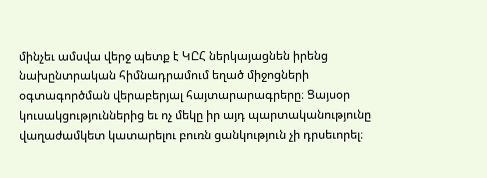մինչեւ ամսվա վերջ պետք է ԿԸՀ ներկայացնեն իրենց նախընտրական հիմնադրամում եղած միջոցների օգտագործման վերաբերյալ հայտարարագրերը։ Ցայսօր կուսակցություններից եւ ոչ մեկը իր այդ պարտականությունը վաղաժամկետ կատարելու բուռն ցանկություն չի դրսեւորել։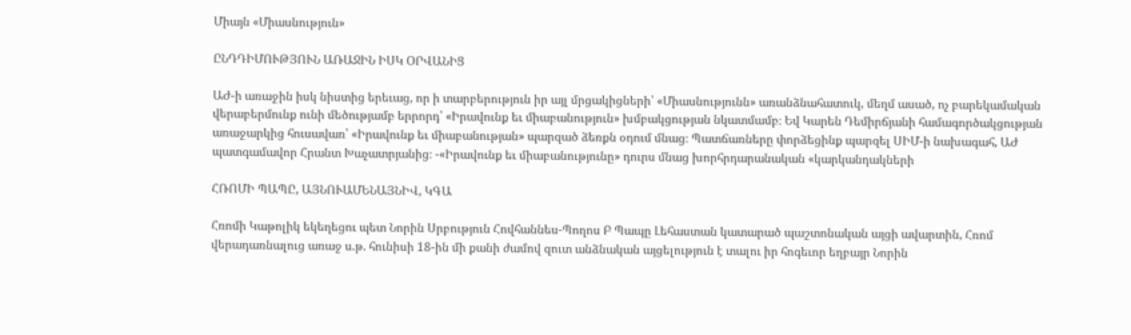Միայն «Միասնություն»

ԸՆԴԴԻՄՈՒԹՅՈՒՆ ԱՌԱՋԻՆ ԻՍԿ ՕՐՎԱՆԻՑ

ԱԺ-ի առաջին իսկ նիստից երեւաց, որ ի տարբերություն իր այլ մրցակիցների՝ «Միասնությունն» առանձնահատուկ, մեղմ ասած, ոչ բարեկամական վերաբերմունք ունի մեծությամբ երրորդ՝ «Իրավունք եւ միաբանություն» խմբակցության նկատմամբ։ Եվ Կարեն Դեմիրճյանի համագործակցության առաջարկից հուսավառ՝ «Իրավունք եւ միաբանության» պարզած ձեռքն օդում մնաց։ Պատճառները փորձեցինք պարզել ՍԻՄ-ի նախագահ, ԱԺ պատգամավոր Հրանտ Խաչատրյանից։ -«Իրավունք եւ միաբանությունը» դուրս մնաց խորհրդարանական «կարկանդակների

ՀՌՈՄԻ ՊԱՊԸ, ԱՅՆՈՒԱՄԵՆԱՅՆԻՎ, ԿԳԱ

Հռոմի Կաթոլիկ եկեղեցու պետ Նորին Սրբություն Հովհաննես-Պողոս Բ Պապը Լեհաստան կատարած պաշտոնական այցի ավարտին, Հռոմ վերադառնալուց առաջ ս.թ. հունիսի 18-ին մի քանի ժամով զուտ անձնական այցելություն է տալու իր հոգեւոր եղբայր Նորին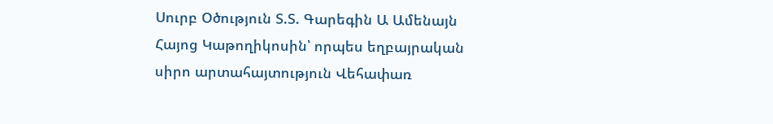Սուրբ Օծություն Տ.Տ. Գարեգին Ա Ամենայն Հայոց Կաթողիկոսին՝ որպես եղբայրական սիրո արտահայտություն Վեհափառ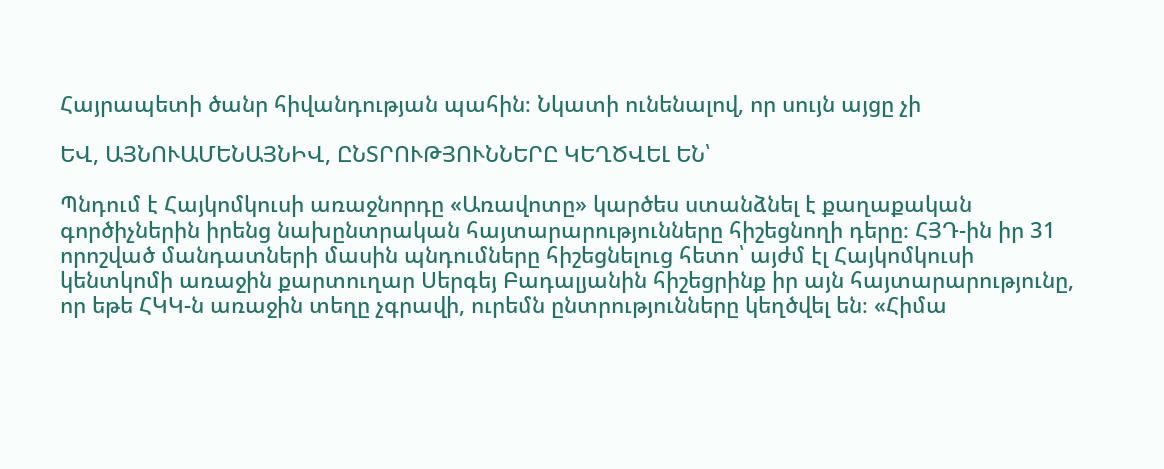Հայրապետի ծանր հիվանդության պահին։ Նկատի ունենալով, որ սույն այցը չի

ԵՎ, ԱՅՆՈՒԱՄԵՆԱՅՆԻՎ, ԸՆՏՐՈՒԹՅՈՒՆՆԵՐԸ ԿԵՂԾՎԵԼ ԵՆ՝

Պնդում է Հայկոմկուսի առաջնորդը «Առավոտը» կարծես ստանձնել է քաղաքական գործիչներին իրենց նախընտրական հայտարարությունները հիշեցնողի դերը։ ՀՅԴ-ին իր 31 որոշված մանդատների մասին պնդումները հիշեցնելուց հետո՝ այժմ էլ Հայկոմկուսի կենտկոմի առաջին քարտուղար Սերգեյ Բադալյանին հիշեցրինք իր այն հայտարարությունը, որ եթե ՀԿԿ-ն առաջին տեղը չգրավի, ուրեմն ընտրությունները կեղծվել են։ «Հիմա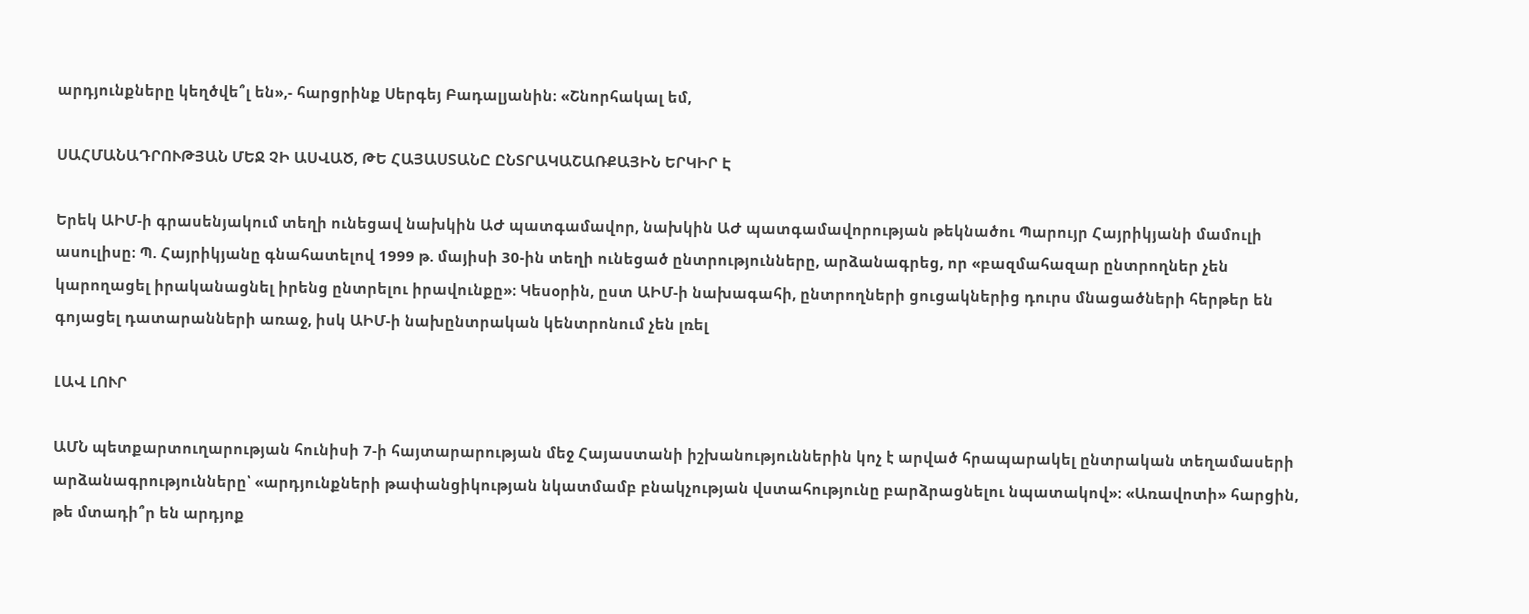արդյունքները կեղծվե՞լ են»,- հարցրինք Սերգեյ Բադալյանին։ «Շնորհակալ եմ,

ՍԱՀՄԱՆԱԴՐՈՒԹՅԱՆ ՄԵՋ ՉԻ ԱՍՎԱԾ, ԹԵ ՀԱՅԱՍՏԱՆԸ ԸՆՏՐԱԿԱՇԱՌՔԱՅԻՆ ԵՐԿԻՐ Է

Երեկ ԱԻՄ-ի գրասենյակում տեղի ունեցավ նախկին ԱԺ պատգամավոր, նախկին ԱԺ պատգամավորության թեկնածու Պարույր Հայրիկյանի մամուլի ասուլիսը։ Պ. Հայրիկյանը գնահատելով 1999 թ. մայիսի 30-ին տեղի ունեցած ընտրությունները, արձանագրեց, որ «բազմահազար ընտրողներ չեն կարողացել իրականացնել իրենց ընտրելու իրավունքը»։ Կեսօրին, ըստ ԱԻՄ-ի նախագահի, ընտրողների ցուցակներից դուրս մնացածների հերթեր են գոյացել դատարանների առաջ, իսկ ԱԻՄ-ի նախընտրական կենտրոնում չեն լռել

ԼԱՎ ԼՈՒՐ

ԱՄՆ պետքարտուղարության հունիսի 7-ի հայտարարության մեջ Հայաստանի իշխանություններին կոչ է արված հրապարակել ընտրական տեղամասերի արձանագրությունները՝ «արդյունքների թափանցիկության նկատմամբ բնակչության վստահությունը բարձրացնելու նպատակով»։ «Առավոտի» հարցին, թե մտադի՞ր են արդյոք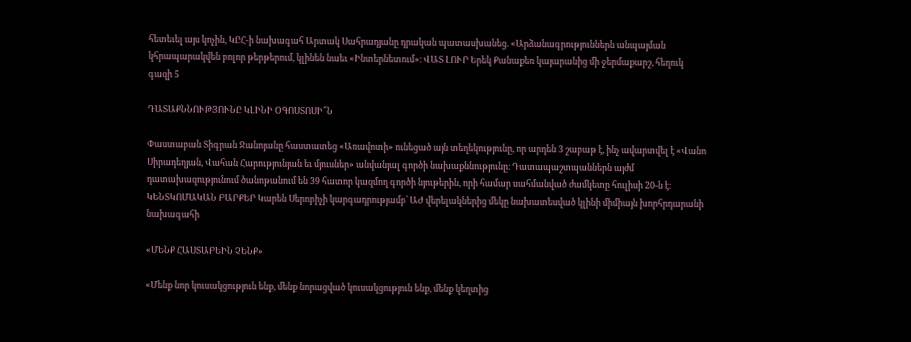հետեւել այս կոչին, ԿԸՀ-ի նախագահ Արտակ Սահրադյանը դրական պատասխանեց. «Արձանագրություններն անպայման կհրապարակվեն բոլոր թերթերում, կլինեն նաեւ «Ինտերնետում»։ ՎԱՏ ԼՈՒՐ Երեկ Քանաքեռ կայարանից մի ջերմաքարշ, հեղուկ գազի 5

ԴԱՏԱՔՆՆՈՒԹՅՈՒՆԸ ԿԼԻՆԻ ՕԳՈՍՏՈՍԻ՞Ն

Փաստաբան Տիգրան Ջանոյանը հաստատեց «Առավոտի» ունեցած այն տեղեկությունը, որ արդեն 3 շաբաթ է, ինչ ավարտվել է «Վանո Սիրադեղյան, Վահան Հարությունյան եւ մյուսներ» անվանյալ գործի նախաքննությունը։ Դատապաշտպաններն այժմ դատախազությունում ծանոթանում են 39 հատոր կազմող գործի նյութերին, որի համար սահմանված ժամկետը հուլիսի 20-ն է։ ԿԵՆՏԿՈՄԱԿԱՆ ԲԱՐՔԵՐ Կարեն Սերոբիչի կարգադրությամբ՝ ԱԺ վերելակներից մեկը նախատեսված կլինի միմիայն խորհրդարանի նախագահի

«ՄԵՆՔ ՀԱՍՏԱԲԵԻՆ ՉԵՆՔ»

«Մենք նոր կուսակցություն ենք, մենք նորացված կուսակցություն ենք, մենք կեղտից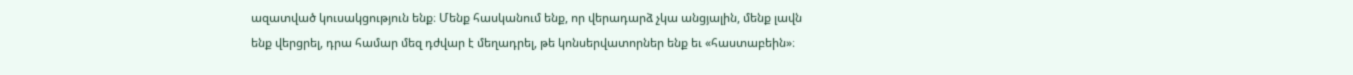ազատված կուսակցություն ենք։ Մենք հասկանում ենք, որ վերադարձ չկա անցյալին, մենք լավն ենք վերցրել, դրա համար մեզ դժվար է մեղադրել, թե կոնսերվատորներ ենք եւ «հաստաբեին»։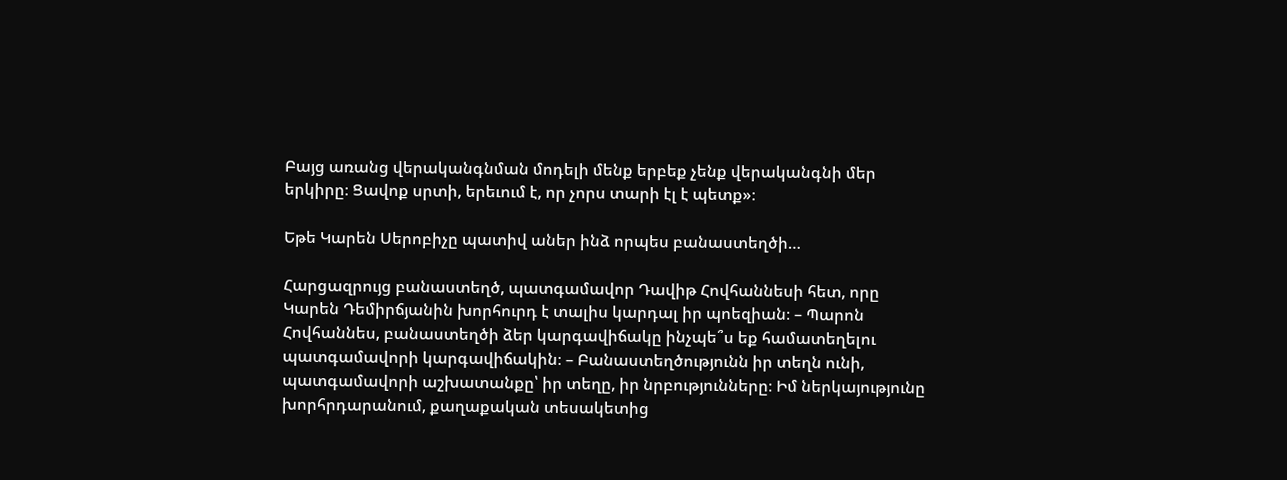Բայց առանց վերականգնման մոդելի մենք երբեք չենք վերականգնի մեր երկիրը։ Ցավոք սրտի, երեւում է, որ չորս տարի էլ է պետք»։

Եթե Կարեն Սերոբիչը պատիվ աներ ինձ որպես բանաստեղծի…

Հարցազրույց բանաստեղծ, պատգամավոր Դավիթ Հովհաննեսի հետ, որը Կարեն Դեմիրճյանին խորհուրդ է տալիս կարդալ իր պոեզիան։ – Պարոն Հովհաննես, բանաստեղծի ձեր կարգավիճակը ինչպե՞ս եք համատեղելու պատգամավորի կարգավիճակին։ – Բանաստեղծությունն իր տեղն ունի, պատգամավորի աշխատանքը՝ իր տեղը, իր նրբությունները։ Իմ ներկայությունը խորհրդարանում, քաղաքական տեսակետից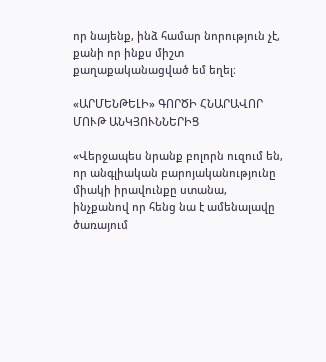որ նայենք, ինձ համար նորություն չէ, քանի որ ինքս միշտ քաղաքականացված եմ եղել։

«ԱՐՄԵՆԹԵԼԻ» ԳՈՐԾԻ ՀՆԱՐԱՎՈՐ ՄՈՒԹ ԱՆԿՅՈՒՆՆԵՐԻՑ

«Վերջապես նրանք բոլորն ուզում են, որ անգլիական բարոյականությունը միակի իրավունքը ստանա, ինչքանով որ հենց նա է ամենալավը ծառայում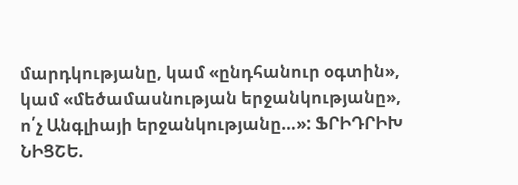մարդկությանը, կամ «ընդհանուր օգտին», կամ «մեծամասնության երջանկությանը», ո՛չ Անգլիայի երջանկությանը…»: ՖՐԻԴՐԻԽ ՆԻՑՇԵ.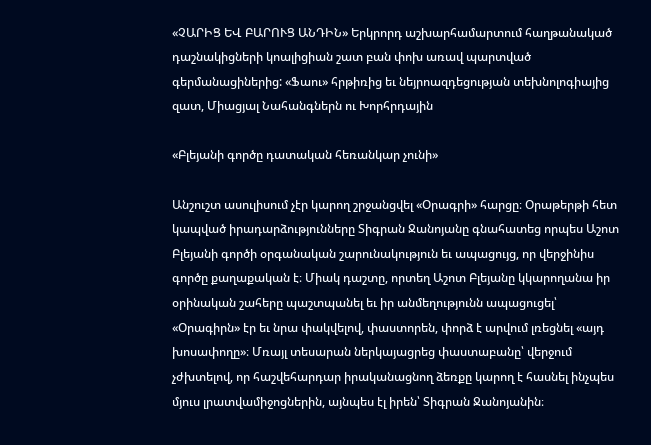«ՉԱՐԻՑ ԵՎ ԲԱՐՈՒՑ ԱՆԴԻՆ» Երկրորդ աշխարհամարտում հաղթանակած դաշնակիցների կոալիցիան շատ բան փոխ առավ պարտված գերմանացիներից: «Ֆաու» հրթիռից եւ նեյրոազդեցության տեխնոլոգիայից զատ, Միացյալ Նահանգներն ու Խորհրդային

«Բլեյանի գործը դատական հեռանկար չունի»

Անշուշտ ասուլիսում չէր կարող շրջանցվել «Օրագրի» հարցը։ Օրաթերթի հետ կապված իրադարձությունները Տիգրան Ջանոյանը գնահատեց որպես Աշոտ Բլեյանի գործի օրգանական շարունակություն եւ ապացույց, որ վերջինիս գործը քաղաքական է։ Միակ դաշտը, որտեղ Աշոտ Բլեյանը կկարողանա իր օրինական շահերը պաշտպանել եւ իր անմեղությունն ապացուցել՝ «Օրագիրն» էր եւ նրա փակվելով, փաստորեն, փորձ է արվում լռեցնել «այդ խոսափողը»։ Մռայլ տեսարան ներկայացրեց փաստաբանը՝ վերջում չժխտելով, որ հաշվեհարդար իրականացնող ձեռքը կարող է հասնել ինչպես մյուս լրատվամիջոցներին, այնպես էլ իրեն՝ Տիգրան Ջանոյանին։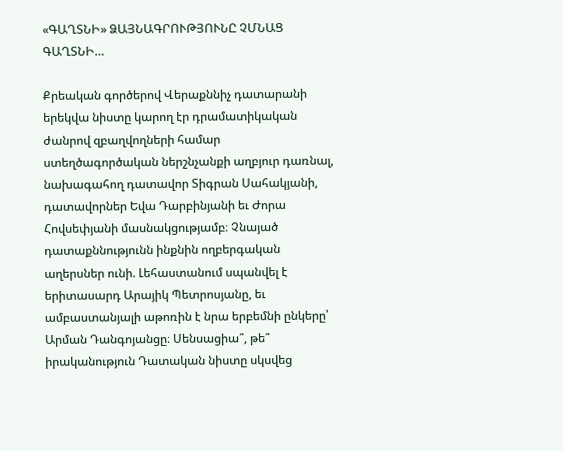«ԳԱՂՏՆԻ» ՁԱՅՆԱԳՐՈՒԹՅՈՒՆԸ ՉՄՆԱՑ ԳԱՂՏՆԻ…

Քրեական գործերով Վերաքննիչ դատարանի երեկվա նիստը կարող էր դրամատիկական ժանրով զբաղվողների համար ստեղծագործական ներշնչանքի աղբյուր դառնալ, նախագահող դատավոր Տիգրան Սահակյանի, դատավորներ Եվա Դարբինյանի եւ Ժորա Հովսեփյանի մասնակցությամբ։ Չնայած դատաքննությունն ինքնին ողբերգական աղերսներ ունի. Լեհաստանում սպանվել է երիտասարդ Արայիկ Պետրոսյանը, եւ ամբաստանյալի աթոռին է նրա երբեմնի ընկերը՝ Արման Դանգոյանցը։ Սենսացիա՞, թե՞ իրականություն Դատական նիստը սկսվեց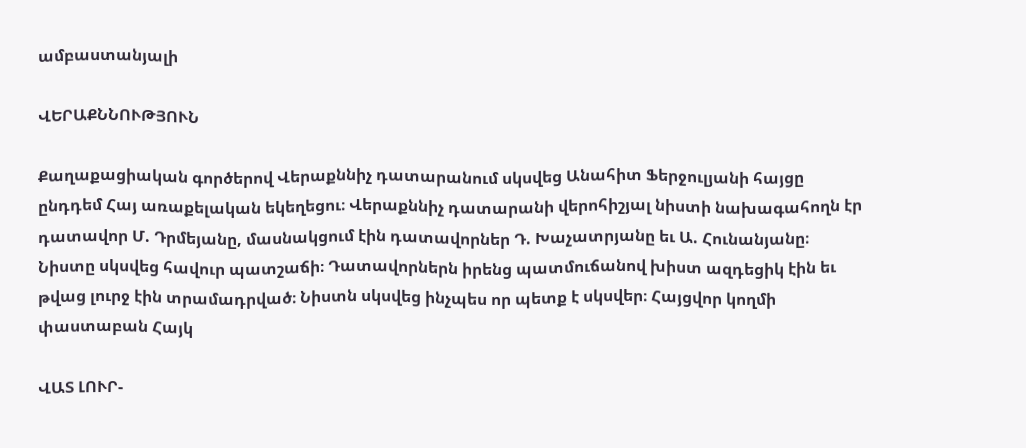ամբաստանյալի

ՎԵՐԱՔՆՆՈՒԹՅՈՒՆ

Քաղաքացիական գործերով Վերաքննիչ դատարանում սկսվեց Անահիտ Ֆերջուլյանի հայցը ընդդեմ Հայ առաքելական եկեղեցու։ Վերաքննիչ դատարանի վերոհիշյալ նիստի նախագահողն էր դատավոր Մ. Դրմեյանը, մասնակցում էին դատավորներ Դ. Խաչատրյանը եւ Ա. Հունանյանը։ Նիստը սկսվեց հավուր պատշաճի։ Դատավորներն իրենց պատմուճանով խիստ ազդեցիկ էին եւ թվաց լուրջ էին տրամադրված։ Նիստն սկսվեց ինչպես որ պետք է սկսվեր։ Հայցվոր կողմի փաստաբան Հայկ

ՎԱՏ ԼՈՒՐ-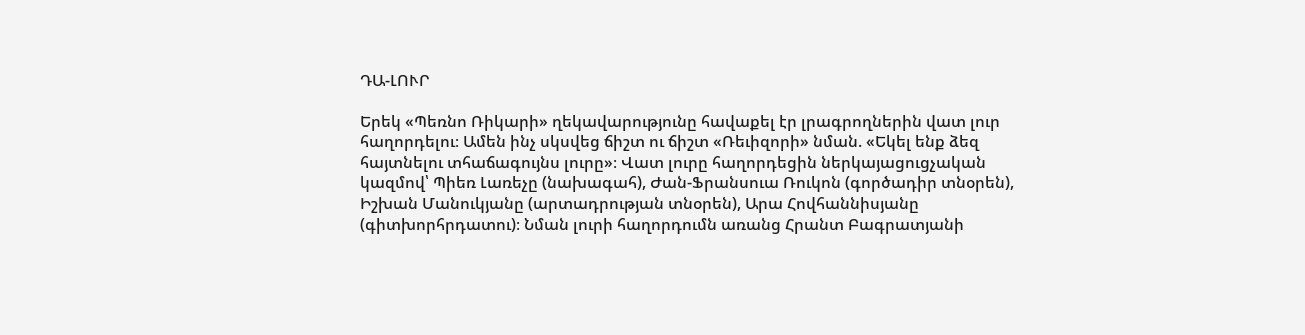ԴԱ-ԼՈՒՐ

Երեկ «Պեռնո Ռիկարի» ղեկավարությունը հավաքել էր լրագրողներին վատ լուր հաղորդելու։ Ամեն ինչ սկսվեց ճիշտ ու ճիշտ «Ռեւիզորի» նման. «Եկել ենք ձեզ հայտնելու տհաճագույնս լուրը»։ Վատ լուրը հաղորդեցին ներկայացուցչական կազմով՝ Պիեռ Լառեչը (նախագահ), Ժան-Ֆրանսուա Ռուկոն (գործադիր տնօրեն), Իշխան Մանուկյանը (արտադրության տնօրեն), Արա Հովհաննիսյանը (գիտխորհրդատու)։ Նման լուրի հաղորդումն առանց Հրանտ Բագրատյանի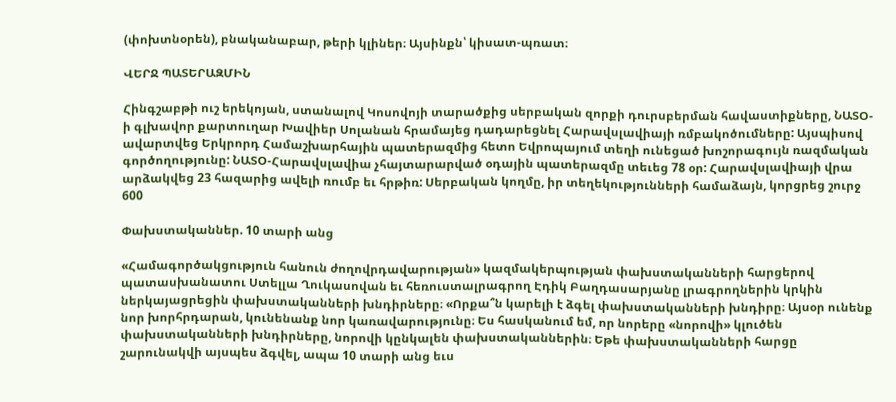(փոխտնօրեն), բնականաբար, թերի կլիներ։ Այսինքն՝ կիսատ-պռատ։

ՎԵՐՋ ՊԱՏԵՐԱԶՄԻՆ

Հինգշաբթի ուշ երեկոյան, ստանալով Կոսովոյի տարածքից սերբական զորքի դուրսբերման հավաստիքները, ՆԱՏՕ-ի գլխավոր քարտուղար Խավիեր Սոլանան հրամայեց դադարեցնել Հարավսլավիայի ռմբակոծումները: Այսպիսով ավարտվեց Երկրորդ Համաշխարհային պատերազմից հետո Եվրոպայում տեղի ունեցած խոշորագույն ռազմական գործողությունը: ՆԱՏՕ-Հարավսլավիա չհայտարարված օդային պատերազմը տեւեց 78 օր: Հարավսլավիայի վրա արձակվեց 23 հազարից ավելի ռումբ եւ հրթիռ: Սերբական կողմը, իր տեղեկությունների համաձայն, կորցրեց շուրջ 600

Փախստականներ. 10 տարի անց

«Համագործակցություն հանուն ժողովրդավարության» կազմակերպության փախստականների հարցերով պատասխանատու Ստելլա Ղուկասովան եւ հեռուստալրագրող Էդիկ Բաղդասարյանը լրագրողներին կրկին ներկայացրեցին փախստականների խնդիրները։ «Որքա՞ն կարելի է ձգել փախստականների խնդիրը։ Այսօր ունենք նոր խորհրդարան, կունենանք նոր կառավարությունը։ Ես հասկանում եմ, որ նորերը «նորովի» կլուծեն փախստականների խնդիրները, նորովի կընկալեն փախստականներին։ Եթե փախստականների հարցը շարունակվի այսպես ձգվել, ապա 10 տարի անց եւս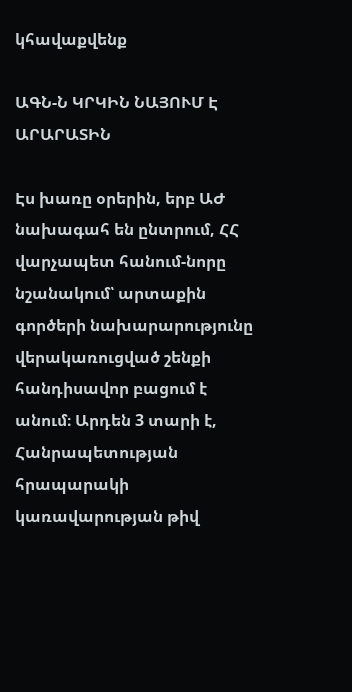կհավաքվենք

ԱԳՆ-Ն ԿՐԿԻՆ ՆԱՅՈՒՄ Է ԱՐԱՐԱՏԻՆ

Էս խառը օրերին, երբ ԱԺ նախագահ են ընտրում, ՀՀ վարչապետ հանում-նորը նշանակում՝ արտաքին գործերի նախարարությունը վերակառուցված շենքի հանդիսավոր բացում է անում։ Արդեն 3 տարի է, Հանրապետության հրապարակի կառավարության թիվ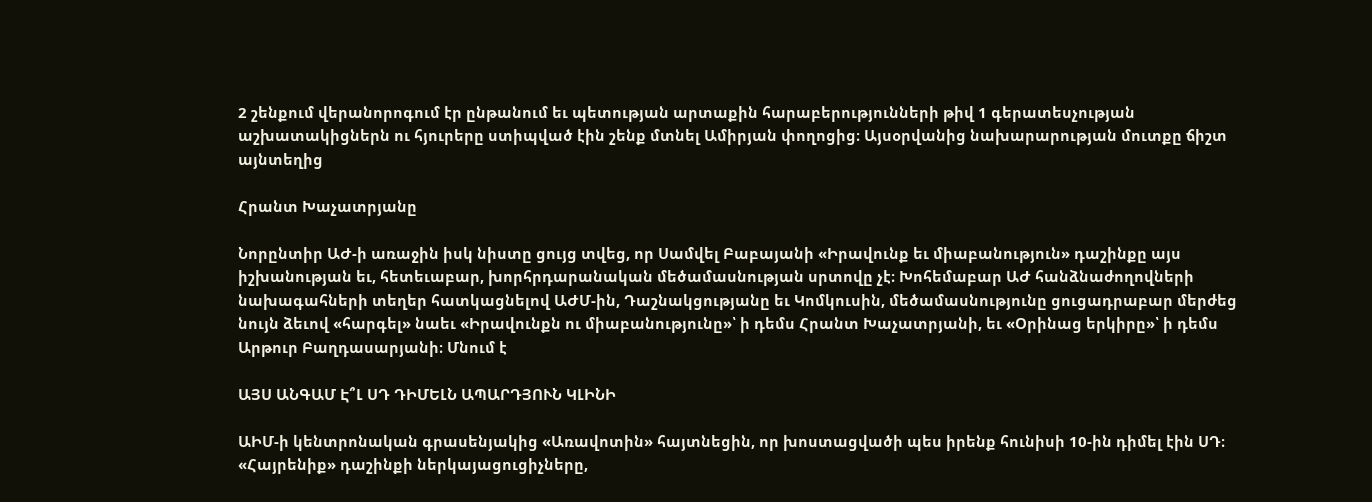2 շենքում վերանորոգում էր ընթանում եւ պետության արտաքին հարաբերությունների թիվ 1 գերատեսչության աշխատակիցներն ու հյուրերը ստիպված էին շենք մտնել Ամիրյան փողոցից։ Այսօրվանից նախարարության մուտքը ճիշտ այնտեղից

Հրանտ Խաչատրյանը

Նորընտիր ԱԺ-ի առաջին իսկ նիստը ցույց տվեց, որ Սամվել Բաբայանի «Իրավունք եւ միաբանություն» դաշինքը այս իշխանության եւ, հետեւաբար, խորհրդարանական մեծամասնության սրտովը չէ։ Խոհեմաբար ԱԺ հանձնաժողովների նախագահների տեղեր հատկացնելով ԱԺՄ-ին, Դաշնակցությանը եւ Կոմկուսին, մեծամասնությունը ցուցադրաբար մերժեց նույն ձեւով «հարգել» նաեւ «Իրավունքն ու միաբանությունը»՝ ի դեմս Հրանտ Խաչատրյանի, եւ «Օրինաց երկիրը»՝ ի դեմս Արթուր Բաղդասարյանի։ Մնում է

ԱՅՍ ԱՆԳԱՄ Է՞Լ ՍԴ ԴԻՄԵԼՆ ԱՊԱՐԴՅՈՒՆ ԿԼԻՆԻ

ԱԻՄ-ի կենտրոնական գրասենյակից «Առավոտին» հայտնեցին, որ խոստացվածի պես իրենք հունիսի 10-ին դիմել էին ՍԴ։ «Հայրենիք» դաշինքի ներկայացուցիչները,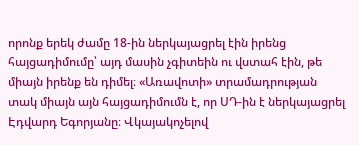որոնք երեկ ժամը 18-ին ներկայացրել էին իրենց հայցադիմումը՝ այդ մասին չգիտեին ու վստահ էին, թե միայն իրենք են դիմել։ «Առավոտի» տրամադրության տակ միայն այն հայցադիմումն է, որ ՍԴ-ին է ներկայացրել Էդվարդ Եգորյանը։ Վկայակոչելով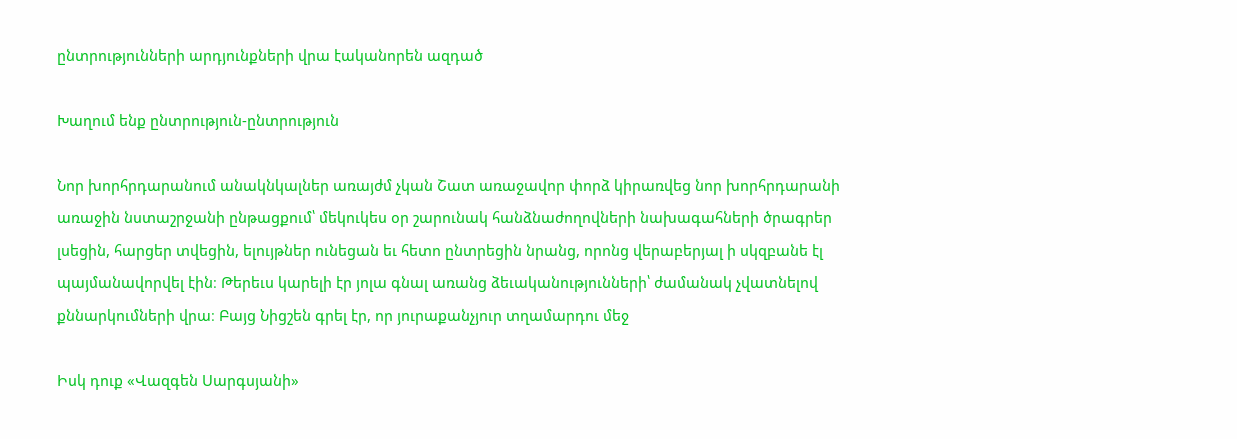ընտրությունների արդյունքների վրա էականորեն ազդած

Խաղում ենք ընտրություն-ընտրություն

Նոր խորհրդարանում անակնկալներ առայժմ չկան Շատ առաջավոր փորձ կիրառվեց նոր խորհրդարանի առաջին նստաշրջանի ընթացքում՝ մեկուկես օր շարունակ հանձնաժողովների նախագահների ծրագրեր լսեցին, հարցեր տվեցին, ելույթներ ունեցան եւ հետո ընտրեցին նրանց, որոնց վերաբերյալ ի սկզբանե էլ պայմանավորվել էին։ Թերեւս կարելի էր յոլա գնալ առանց ձեւականությունների՝ ժամանակ չվատնելով քննարկումների վրա։ Բայց Նիցշեն գրել էր, որ յուրաքանչյուր տղամարդու մեջ

Իսկ դուք «Վազգեն Սարգսյանի»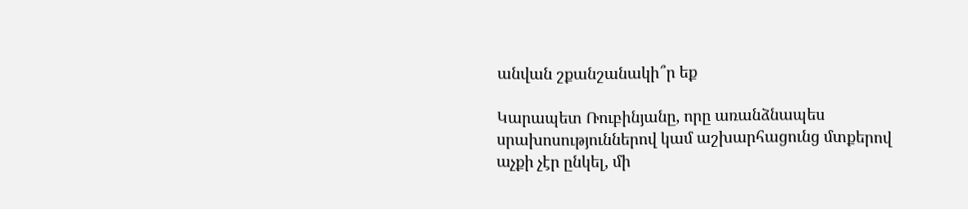անվան շքանշանակի՞ր եք

Կարապետ Ռուբինյանը, որը առանձնապես սրախոսություններով կամ աշխարհացունց մտքերով աչքի չէր ընկել, մի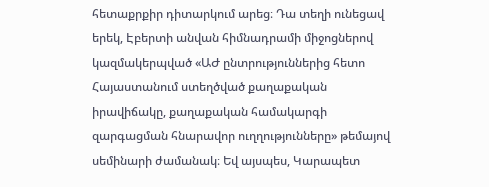հետաքրքիր դիտարկում արեց։ Դա տեղի ունեցավ երեկ, Էբերտի անվան հիմնադրամի միջոցներով կազմակերպված «ԱԺ ընտրություններից հետո Հայաստանում ստեղծված քաղաքական իրավիճակը, քաղաքական համակարգի զարգացման հնարավոր ուղղությունները» թեմայով սեմինարի ժամանակ։ Եվ այսպես, Կարապետ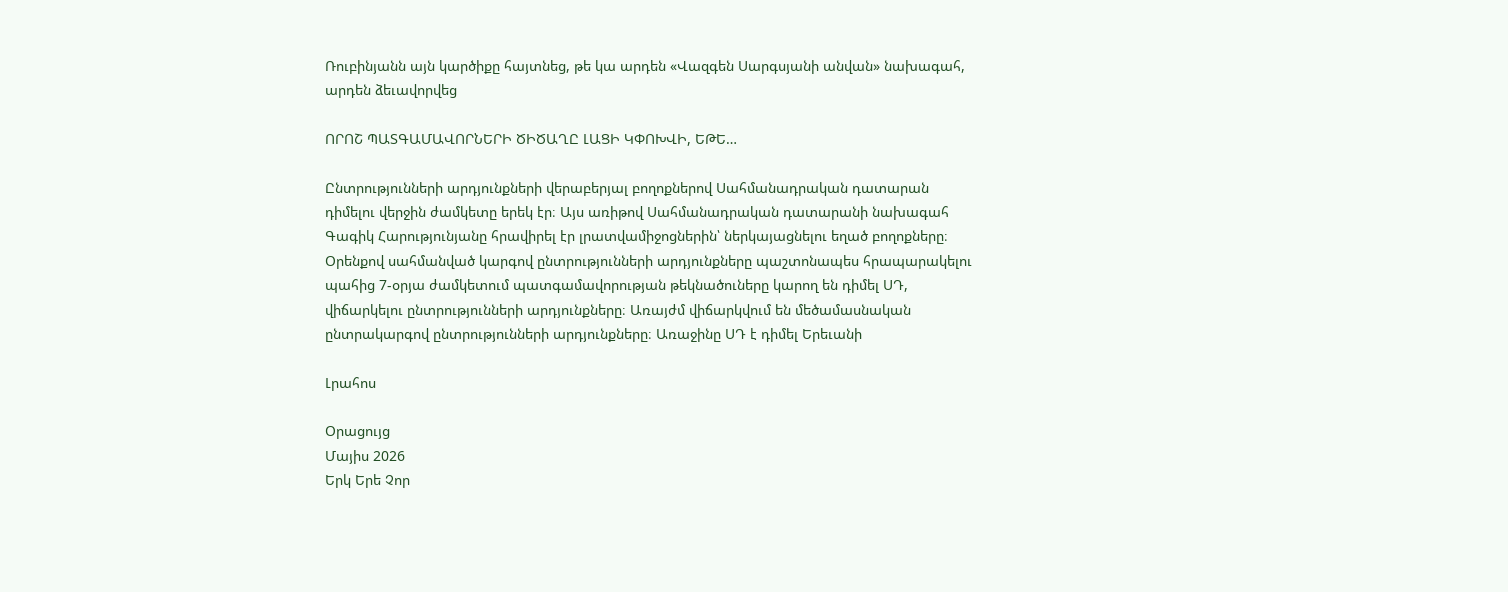Ռուբինյանն այն կարծիքը հայտնեց, թե կա արդեն «Վազգեն Սարգսյանի անվան» նախագահ, արդեն ձեւավորվեց

ՈՐՈՇ ՊԱՏԳԱՄԱՎՈՐՆԵՐԻ ԾԻԾԱՂԸ ԼԱՑԻ ԿՓՈԽՎԻ, ԵԹԵ…

Ընտրությունների արդյունքների վերաբերյալ բողոքներով Սահմանադրական դատարան դիմելու վերջին ժամկետը երեկ էր։ Այս առիթով Սահմանադրական դատարանի նախագահ Գագիկ Հարությունյանը հրավիրել էր լրատվամիջոցներին՝ ներկայացնելու եղած բողոքները։ Օրենքով սահմանված կարգով ընտրությունների արդյունքները պաշտոնապես հրապարակելու պահից 7-օրյա ժամկետում պատգամավորության թեկնածուները կարող են դիմել ՍԴ, վիճարկելու ընտրությունների արդյունքները։ Առայժմ վիճարկվում են մեծամասնական ընտրակարգով ընտրությունների արդյունքները։ Առաջինը ՍԴ է դիմել Երեւանի

Լրահոս

Օրացույց
Մայիս 2026
Երկ Երե Չոր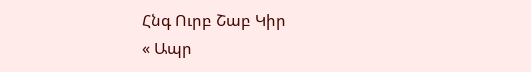Հնգ Ուրբ Շաբ Կիր
« Ապր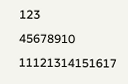123
45678910
11121314151617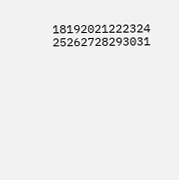18192021222324
25262728293031